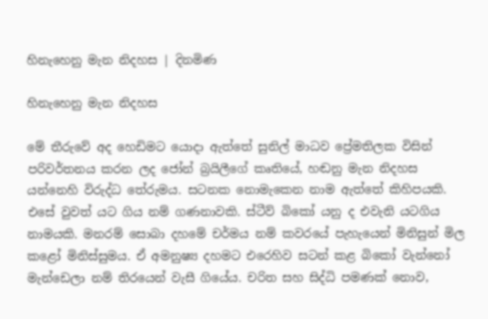හිනැහෙනු මැන නිදහස | දිනමිණ

හිනැහෙනු මැන නිදහස

මේ තීරුවේ අද හෙඩිමට යොදා ඇත්තේ සුනිල් මාධව ප්‍රේමතිලක විසින් පරිවර්තනය කරන ලද ජෝන් බ්‍රයිලීගේ කෘතියේ, හඬනු මැන නිදහස යන්නෙහි විරුද්ධ තේරුමය. සටනක නොමැකෙන නාම ඇත්තේ කිහිපයකි. එසේ වුවත් යට ගිය නම් ගණනාවකි. ස්ටීව් බිකෝ යනු ද එවැනි යටගිය නාමයකි. මනරම් සොබා දහමේ චර්මය නම් කවරයේ පැහැයෙන් මිනිසුන් මිල කළෝ මිනිස්සුමය. ඒ අමනුෂ්‍ය දහමට එරෙහිව සටන් කළ බිකෝ වැන්නෝ මැන්ඩෙලා නම් තිරයෙන් වැසී ගියේය. චරිත සහ සිද්ධි පමණක් නොව,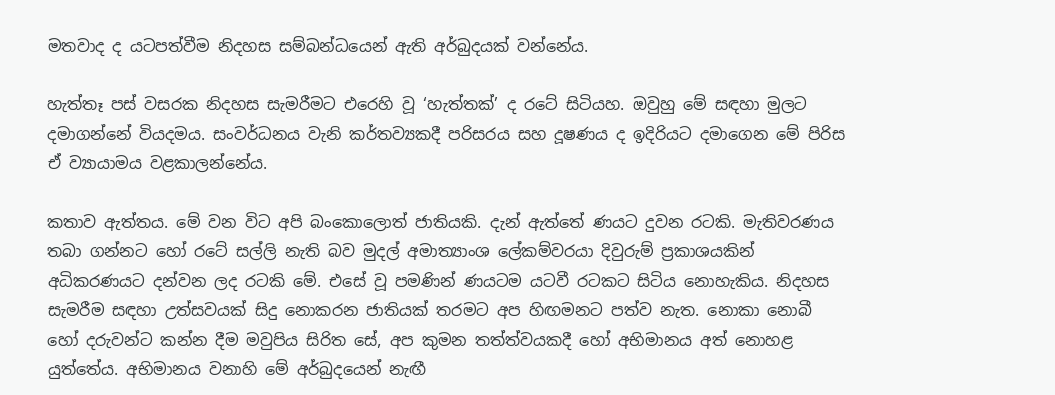මතවාද ද යටපත්වීම නිදහස සම්බන්ධයෙන් ඇති අර්බුදයක් වන්නේය.

හැත්තෑ පස් වසරක නිදහස සැමරීමට එරෙහි වූ ‘හැත්තක්’ ද රටේ සිටියහ. ඔවුහු මේ සඳහා මුලට දමාගන්නේ වියදමය. සංවර්ධනය වැනි කර්තව්‍යකදී පරිසරය සහ දූෂණය ද ඉදිරියට දමාගෙන මේ පිරිස ඒ ව්‍යායාමය වළකාලන්නේය.

කතාව ඇත්තය. මේ වන විට අපි බංකොලොත් ජාතියකි. දැන් ඇත්තේ ණයට දුවන රටකි. මැතිවරණය තබා ගන්නට හෝ රටේ සල්ලි නැති බව මුදල් අමාත්‍යාංශ ලේකම්වරයා දිවුරුම් ප්‍රකාශයකින් අධිකරණයට දන්වන ලද රටකි මේ. එසේ වූ පමණින් ණයටම යටවී රටකට සිටිය නොහැකිය. නිදහස සැමරීම සඳහා උත්සවයක් සිදු නොකරන ජාතියක් තරමට අප හිඟමනට පත්ව නැත. නොකා නොබී හෝ දරුවන්ට කන්න දීම මවුපිය සිරිත සේ, අප කුමන තත්ත්වයකදී හෝ අභිමානය අත් නොහළ යුත්තේය. අභිමානය වනාහි මේ අර්බුදයෙන් නැඟී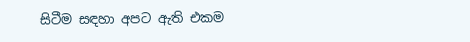සිටීම සඳහා අපට ඇති එකම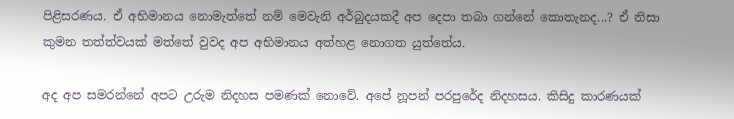පිළිසරණය. ඒ අභිමානය නොමැත්තේ නම් මෙවැනි අර්බුදයකදී අප දෙපා තබා ගන්නේ කොතැනද...? ඒ නිසා කුමන තත්ත්වයක් මත්තේ වුවද අප අභිමානය අත්හළ නොගත යුත්තේය.

අද අප සමරන්නේ අපට උරුම නිදහස පමණක් නොවේ. අපේ නූපන් පරපුරේද නිදහසය. කිසිදු කාරණයක්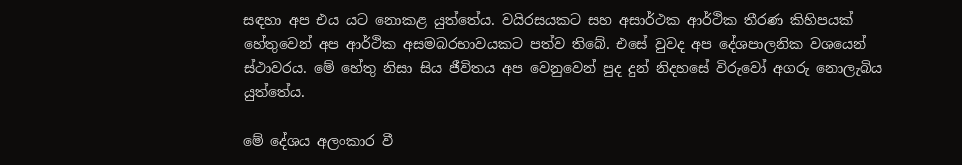සඳහා අප එය යට නොකළ යුත්තේය. වයිරසයකට සහ අසාර්ථක ආර්ථික තීරණ කිහිපයක් හේතුවෙන් අප ආර්ථික අසමබරභාවයකට පත්ව තිබේ. එසේ වුවද අප දේශපාලනික වශයෙන් ස්ථාවරය. මේ හේතු නිසා සිය ජීවිතය අප වෙනුවෙන් පුද දුන් නිදහසේ විරුවෝ අගරු නොලැබිය යුත්තේය.

මේ දේශය අලංකාර වී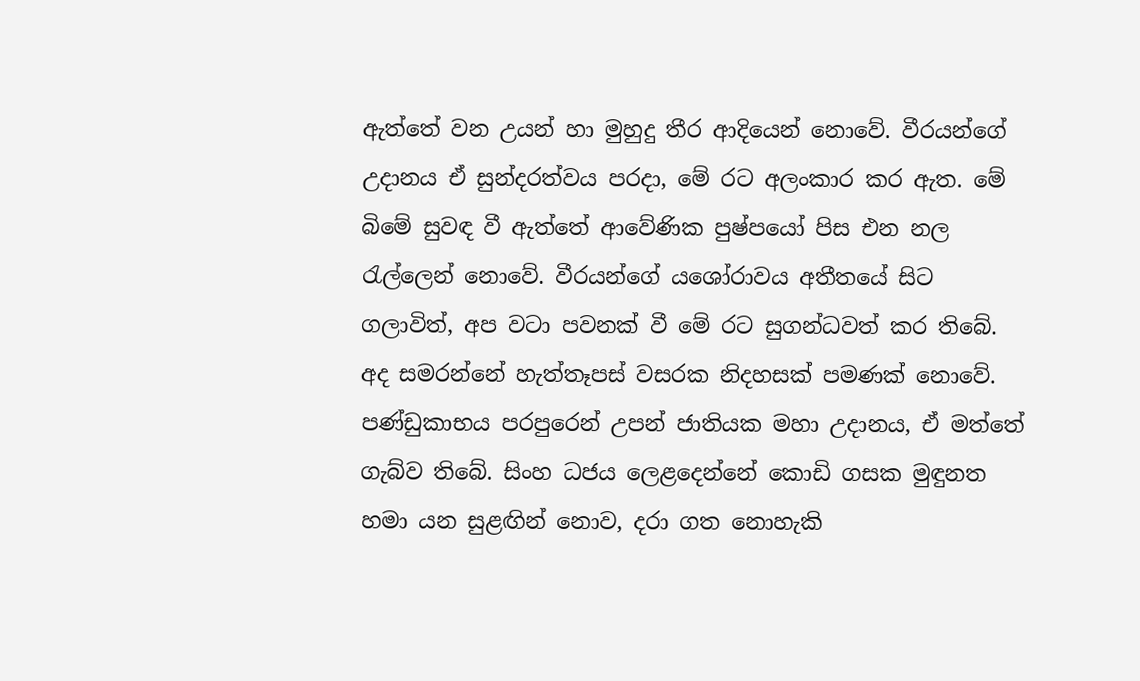ඇත්තේ වන උයන් හා මුහුදු තීර ආදියෙන් නොවේ. වීරයන්ගේ උදානය ඒ සුන්දරත්වය පරදා, මේ රට අලංකාර කර ඇත. මේ බිමේ සුවඳ වී ඇත්තේ ආවේණික පුෂ්පයෝ පිස එන නල රැල්ලෙන් නොවේ. වීරයන්ගේ යශෝරාවය අතීතයේ සිට ගලාවිත්, අප වටා පවනක් වී මේ රට සුගන්ධවත් කර තිබේ. අද සමරන්නේ හැත්තෑපස් වසරක නිදහසක් පමණක් නොවේ. පණ්ඩුකාභය පරපුරෙන් උපන් ජාතියක මහා උදානය, ඒ මත්තේ ගැබ්ව තිබේ. සිංහ ධජය ලෙළදෙන්නේ කොඩි ගසක මුඳුනත හමා යන සුළඟින් නොව, දරා ගත නොහැකි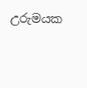උරුමයක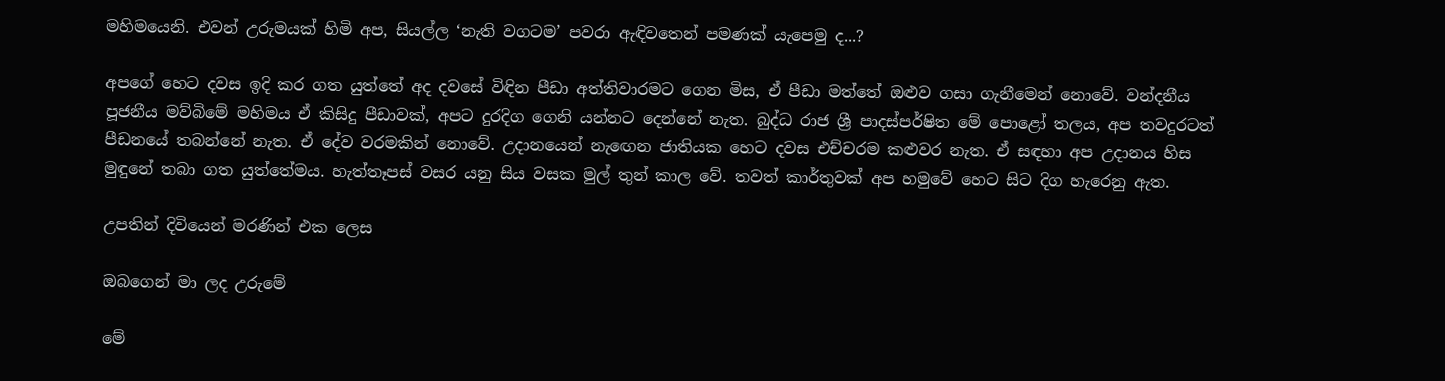මහිමයෙනි. එවන් උරුමයක් හිමි අප, සියල්ල ‘නැති වගටම’ පවරා ඇඳිවතෙන් පමණක් යැපෙමු ද...?

අපගේ හෙට දවස ඉදි කර ගත යුත්තේ අද දවසේ විඳින පීඩා අත්තිවාරමට ගෙන මිස, ඒ පීඩා මත්තේ ඔළුව ගසා ගැනීමෙන් නොවේ. වන්දනීය පූජනීය මව්බිමේ මහිමය ඒ කිසිදු පීඩාවක්, අපට දුරදිග ගෙනි යන්නට දෙන්නේ නැත. බුද්ධ රාජ ශ්‍රී පාදස්පර්ෂිත මේ පොළෝ තලය, අප තවදුරටත් පීඩනයේ තබන්නේ නැත. ඒ දේව වරමකින් නොවේ. උදානයෙන් නැ‍ඟෙන ජාතියක හෙට දවස එච්චරම කළුවර නැත. ඒ සඳහා අප උදානය හිස මුඳුනේ තබා ගත යුත්තේමය. හැත්තෑපස් වසර යනු සිය වසක මුල් තුන් කාල වේ. තවත් කාර්තුවක් අප හමුවේ හෙට සිට දිග හැරෙනු ඇත.

උපතින් දිවියෙන් මරණින් එක ලෙස

ඔබගෙන් මා ලද උරුමේ

මේ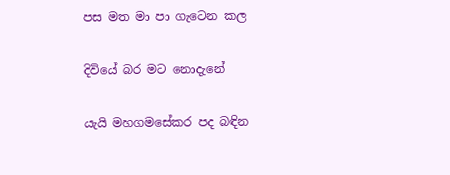පස මත මා පා ගැටෙන කල

දිවියේ බර මට නොදැනේ

යැයි මහගමසේකර පද බඳින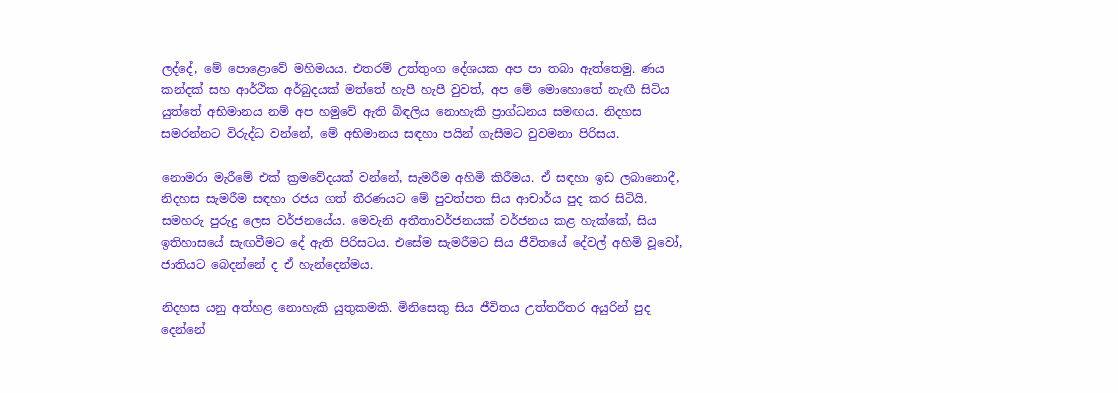ලද්දේ, මේ පොළොවේ මහිමයය. එතරම් උත්තුංග දේශයක අප පා තබා ඇත්තෙමු. ණය කන්දක් සහ ආර්ථික අර්බුදයක් මත්තේ හැපී හැපී වුවත්, අප මේ මොහොතේ නැඟී සිටිය යුත්තේ අභිමානය නම් අප හමුවේ ඇති බිඳලිය නොහැකි ප්‍රාග්ධනය සමඟය. නිදහස සමරන්නට විරුද්ධ වන්නේ, මේ අභිමානය සඳහා පයින් ගැසීමට වුවමනා පිරිසය.

නොමරා මැරීමේ එක් ක්‍රමවේදයක් වන්නේ, සැමරීම අහිමි කිරීමය. ඒ සඳහා ඉඩ ලබානොදී, නිදහස සැමරීම සඳහා රජය ගත් තීරණයට මේ පුවත්පත සිය ආචාර්ය පුද කර සිටියි. සමහරු පුරුදු ලෙස වර්ජනයේය. මෙවැනි අතීතාවර්ජනයක් වර්ජනය කළ හැක්කේ, සිය ඉතිහාසයේ සැඟවීමට දේ ඇති පිරිසටය. එසේම සැමරීමට සිය ජීවිතයේ දේවල් අහිමි වූවෝ, ජාතියට බෙදන්නේ ද ඒ හැන්දෙන්මය.

නිදහස යනු අත්හළ නොහැකි යුතුකමකි. මිනිසෙකු සිය ජීවිතය උත්තරීතර අයුරින් පුද දෙන්නේ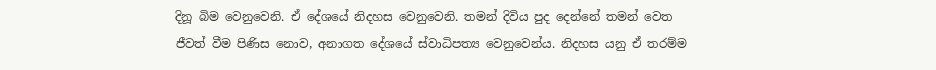දිනූ බිම වෙනුවෙනි. ඒ දේශයේ නිදහස වෙනුවෙනි. තමන් දිවිය පුද දෙන්නේ තමන් වෙත ජීවත් වීම පිණිස නොව, අනාගත දේශයේ ස්වාධිපත්‍ය වෙනුවෙන්ය. නිදහස යනු ඒ තරම්ම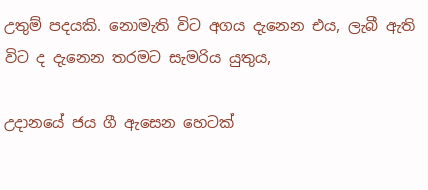උතුම් පදයකි. නොමැති විට අගය දැනෙන එය, ලැබී ඇති විට ද දැනෙන තරමට සැමරිය යුතුය,

උදානයේ ජය ගී ඇසෙන හෙටක්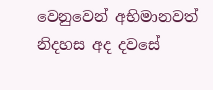වෙනුවෙන් අභිමානවත් නිදහස අද දවසේ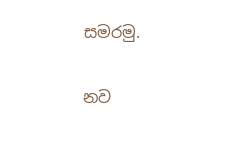සමරමු.

නව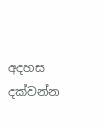අදහස දක්වන්න